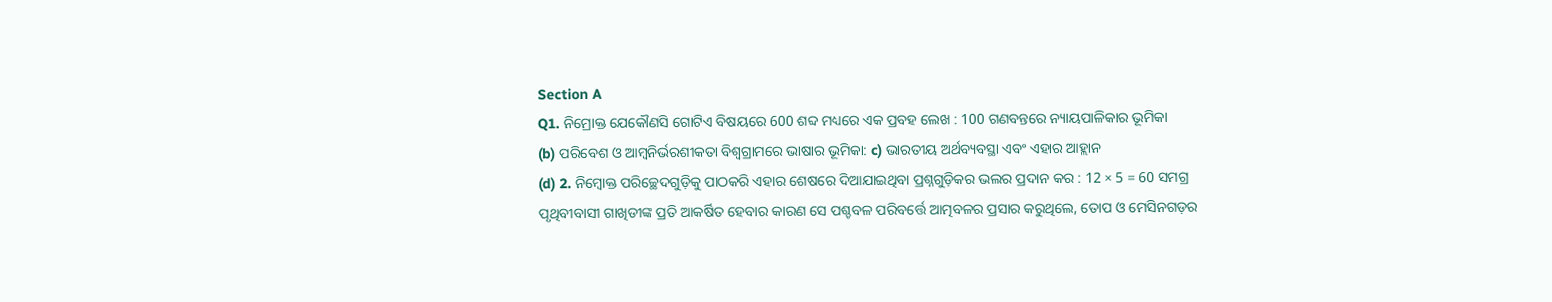Section A
Q1. ନିମ୍ରୋକ୍ତ ଯେକୌଣସି ଗୋଟିଏ ବିଷୟରେ 600 ଶବ୍ଦ ମଧ୍ୟରେ ଏକ ପ୍ରବହ ଲେଖ : 100 ଗଣବନ୍ତରେ ନ୍ୟାୟପାଳିକାର ଭୂମିକା
(b) ପରିବେଶ ଓ ଆମ୍ବନିର୍ଭରଶୀକତା ବିଶ୍ୱଗ୍ରାମରେ ଭାଷାର ଭୂମିକା: c) ଭାରତୀୟ ଅର୍ଥବ୍ୟବସ୍ଥା ଏବଂ ଏହାର ଆହ୍ଲାନ
(d) 2. ନିମ୍ବୋକ୍ତ ପରିଚ୍ଛେଦଗୁଡ଼ିକୁ ପାଠକରି ଏହାର ଶେଷରେ ଦିଆଯାଇଥିବା ପ୍ରଶ୍ନଗୁଡ଼ିକର ଭଲର ପ୍ରଦାନ କର : 12 × 5 = 60 ସମଗ୍ର ପୃଥିବୀବାସୀ ଗାଖିଡୀଙ୍କ ପ୍ରତି ଆକର୍ଷିତ ହେବାର କାରଣ ସେ ପଶ୍ଚବଳ ପରିବର୍ତ୍ତେ ଆତ୍ମବଳର ପ୍ରସାର କରୁଥିଲେ, ତୋପ ଓ ମେସିନଗଡ଼ର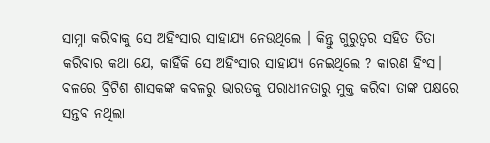ସାମ୍ନା କରିବାକୁ ସେ ଅହିଂସାର ସାହାଯ୍ୟ ନେଉଥିଲେ । କିନ୍ତୁ ଗୁରୁତ୍ୱର ସହିତ ତିତା କରିବାର କଥା ଯେ, କାହିଁକି ସେ ଅହିଂସାର ସାହାଯ୍ୟ ନେଇଥିଲେ ? କାରଣ ହିଂସ। ବଳରେ ବ୍ରିଟିଶ ଶାସକଙ୍କ କବଳରୁ ଭାରତକୁ ପରାଧୀନତାରୁ ମୁକ୍ତ କରିବା ତାଙ୍କ ପକ୍ଷରେ ସନ୍ତବ ନଥିଲା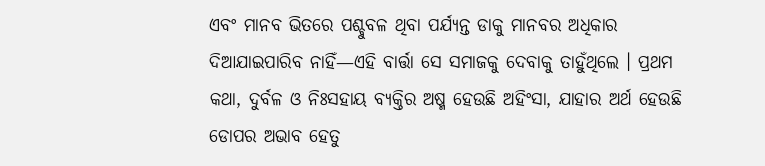ଏବଂ ମାନବ ଭିତରେ ପଶ୍ଚୁବଳ ଥିବା ପର୍ଯ୍ୟନ୍ତ ଡାକୁ ମାନବର ଅଧିକାର ଦିଆଯାଇପାରିବ ନାହିଁ—ଏହି ବାର୍ତ୍ତା ସେ ସମାଜକୁ ଦେବାକୁ ତାହୁଁଥିଲେ । ପ୍ରଥମ କଥା, ଦୁର୍ବଳ ଓ ନିଃସହାୟ ବ୍ୟକ୍ତିର ଅଷ୍ମ ହେଉଛି ଅହିଂସା, ଯାହାର ଅର୍ଥ ହେଉଛି ଡୋପର ଅଭାବ ହେତୁ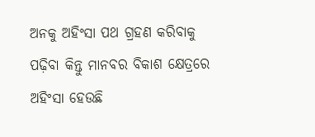ଅନକୁ ଅହିଂସା ପଥ ଗ୍ରହଣ କରିବାକୁ ପଢ଼ିବା କିନ୍ତୁ ମାନବର ବିକାଶ କ୍ଷେତ୍ରରେ ଅହିଂସା ହେଉଛି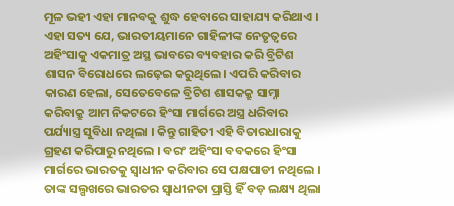ମୂଳ ଭହୀ ଏହା ମାନବକୁ ଶୁଦ୍ଧ ହେବାରେ ସାହାଯ୍ୟ କରିଥାଏ । ଏହା ସତ୍ୟ ଯେ, ଭାରତୀୟମାନେ ଗାହିଳୀଙ୍କ ନେତୃତ୍ୱରେ ଅହିଂସାକୁ ଏକମାତ୍ର ଅସ୍ଥ ଭାବରେ ବ୍ୟବହାର କରି ବ୍ରିଟିଶ ଶାସନ ବିରୋଧରେ ଲଢ଼େଇ କରୁଥିଲେ। ଏପରି କରିବାର କାରଣ ହେଲା, ସେତେବେଳେ ବ୍ରିଟିଶ ଶାସକକ୍ରୁ ସାମ୍ନା କରିବାକ୍ରୁ ଆମ ନିକଟରେ ହିଂସା ମାର୍ଗରେ ଅସ୍ତ୍ର ଧରିବାର ପର୍ଯ୍ୟାସ୍ତ୍ର ସୁବିଧା ନଥିଲା । କିନ୍ତୁ ଗାହିତୀ ଏହି ବିତାରଧାରାକୁ ଗ୍ରହଣ କରିପାରୁ ନଥିଲେ । ବରଂ ଅହିଂସା ବବକରେ ହିଂସା ମାର୍ଗରେ ଭାରତକୁ ସ୍ୱାଧୀନ କରିବାର ସେ ପକ୍ଷପାଡୀ ନଥିଲେ । ତାଙ୍କ ସଲ୍ପଖରେ ଭାରତର ସ୍ୱାଧୀନତା ପ୍ରାସ୍ତି ହିଁ ବଡ଼ ଲକ୍ଷ୍ୟ ଥିଲା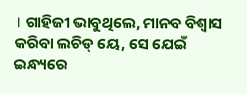। ଗାହିଜୀ ଭାବୁଥିଲେ, ମାନବ ବିଶ୍ୱାସ କରିବା ଲଚିଡ୍ ୟେ, ସେ ଯେଇଁ ଇନ୍ଧ୍ୟରେ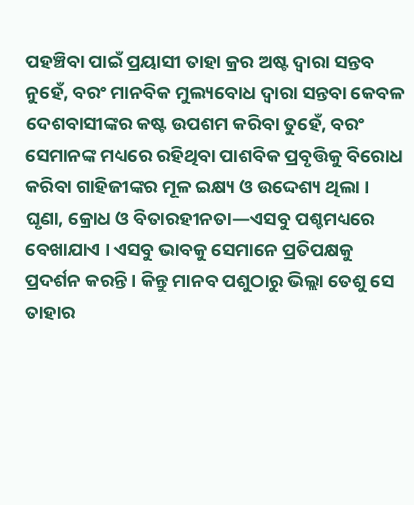ପହଞ୍ଚିବା ପାଇଁ ପ୍ରୟାସୀ ତାହା କ୍ରର ଅଷ୍ଟ ଦ୍ୱାରା ସନ୍ତବ ନୁହେଁ, ବରଂ ମାନବିକ ମୁଲ୍ୟବୋଧ ଦ୍ୱାରା ସନ୍ତବା କେବଳ ଦେଶବାସୀଙ୍କର କଷ୍ଟ ଉପଶମ କରିବା ତୁହେଁ, ବରଂ ସେମାନଙ୍କ ମଧ୍ୟରେ ରହିଥିବା ପାଶବିକ ପ୍ରବୃତ୍ତିକୁ ବିରୋଧ କରିବା ଗାହିଜୀଙ୍କର ମୂଳ ଇକ୍ଷ୍ୟ ଓ ଉଦ୍ଦେଶ୍ୟ ଥିଲା । ଘୃଣା, କ୍ରୋଧ ଓ ବିତାରହୀନତା—ଏସବୁ ପଶ୍ଚମଧ୍ୟରେ ବେଖାଯାଏ । ଏସବୁ ଭାବକୁ ସେମାନେ ପ୍ରତିପକ୍ଷକୁ ପ୍ରଦର୍ଶନ କରନ୍ତି । କିନ୍ତୁ ମାନବ ପଶୁଠାରୁ ଭିଲ୍ଲା ତେଶୁ ସେ ତାହାର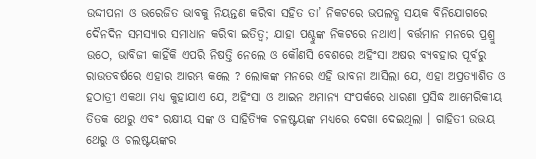ଉଦ୍ଦୀପନା ଓ ଭରେଜିତ ଭାବକୁ ନିୟନ୍ତଣ କରିବା ସହିତ ତା’ ନିକଟରେ ଭପଲବ୍ଧ ସୟକ ବିନିଯୋଗରେ ଦୈନଦିନ ସମସ୍ୟାର ସମାଧାନ କରିବା ଇତିତ୍ୱ; ଯାହା ପଶ୍ଚୁଙ୍କ ନିକଟରେ ନଥାଏ। ବର୍ତ୍ତମାନ ମନରେ ପ୍ରଶ୍ରୁ ଉଠେ, ଭାବିଜୀ କାହିଁକି ଏପରି ନିଷତ୍ତି ନେଲେ ଓ କୌଣସି ବେଶରେ ଅହିଂସା ଅଷର ବ୍ୟବହାର ପୂର୍ବରୁ ରାଉତବର୍ଷରେ ଏହାର ଆରମ୍ଭ କଲେ ? ଲୋକଙ୍କ ମନରେ ଏହି ଭାବନା ଆସିଲା ଯେ, ଏହା ଅପ୍ରତ୍ୟାଶିତ ଓ ହଠାତ୍ରୀ ଏକଥା ମଧ୍ୟ କୁହାଯାଏ ଯେ, ଅହିଂସା ଓ ଆଇନ ଅମାନ୍ୟ ସଂପର୍କରେ ଧାରଣା ପ୍ରସିଦ୍ଧ ଆମେରିକୀୟ ତିତକ ଥେରୁ ଏବଂ ରକ୍ଷୀୟ ସଙ୍କ ଓ ସାହିତ୍ୟିକ ଚଳଷ୍ଟୟଙ୍କ ମଧ୍ୟରେ ଦେଖା ଦେଇଥିଲା । ଗାହିତୀ ଉଭୟ ଥେରୁ ଓ ଚଲଷ୍ଟୟଙ୍କର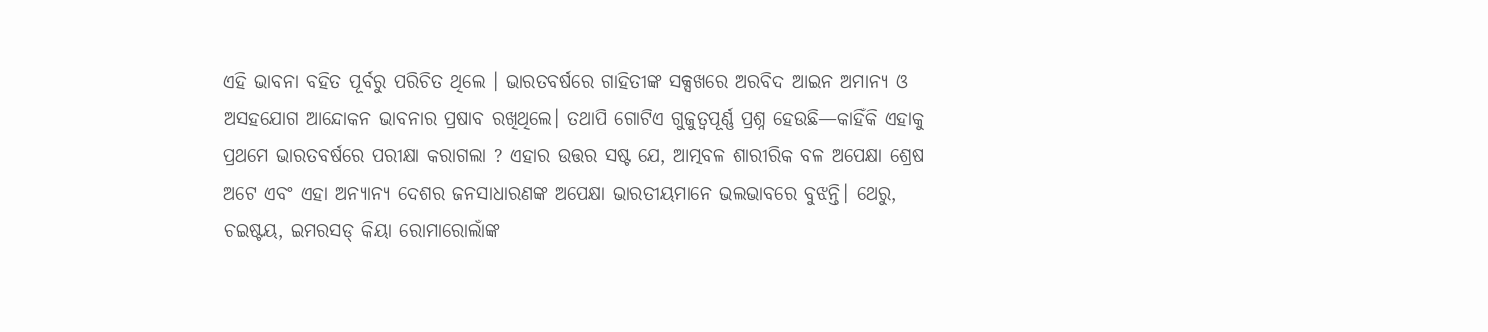ଏହି ଭାବନା ବହିତ ପୂର୍ବରୁ ପରିଚିତ ଥିଲେ । ଭାରତବର୍ଷରେ ଗାହିତୀଙ୍କ ସକ୍ସଖରେ ଅରବିଦ ଆଇନ ଅମାନ୍ୟ ଓ ଅସହଯୋଗ ଆନ୍ଦୋକନ ଭାବନାର ପ୍ରଷାବ ରଖିଥିଲେ। ତଥାପି ଗୋଟିଏ ଗୁଜୁତ୍ୱପୂର୍ଣ୍ଣ ପ୍ରଶ୍ନ ହେଉଛି—କାହିଁକି ଏହାକୁ ପ୍ରଥମେ ଭାରତବର୍ଷରେ ପରୀକ୍ଷା କରାଗଲା ? ଏହାର ଉତ୍ତର ସଷ୍ଟ ଯେ, ଆତ୍ମବଳ ଶାରୀରିକ ବଳ ଅପେକ୍ଷା ଶ୍ରେଷ ଅଟେ ଏବଂ ଏହା ଅନ୍ୟାନ୍ୟ ଦେଶର ଜନସାଧାରଣଙ୍କ ଅପେକ୍ଷା ଭାରତୀୟମାନେ ଭଲଭାବରେ ବୁଝନ୍ତି। ଥେରୁ, ଚଇଷ୍ଟୟ, ଇମରସଡ୍ କିୟା ରୋମାରୋଲାଁଙ୍କ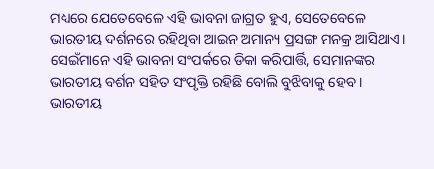ମଧ୍ୟରେ ଯେତେବେଳେ ଏହି ଭାବନା ଜାଗ୍ରତ ହୁଏ, ସେତେବେଳେ ଭାରତୀୟ ଦର୍ଶନରେ ରହିଥିବା ଆଇନ ଅମାନ୍ୟ ପ୍ରସଙ୍ଗ ମନକ୍ର ଆସିଥାଏ। ସେଇଁମାନେ ଏହି ଭାବନା ସଂପର୍କରେ ଡିକା କରିପାର୍ତ୍ତି, ସେମାନଙ୍କର ଭାରତୀୟ ବର୍ଶନ ସହିତ ସଂପୃକ୍ତି ରହିଛି ବୋଲି ବୁଝିବାକୁ ହେବ । ଭାରତୀୟ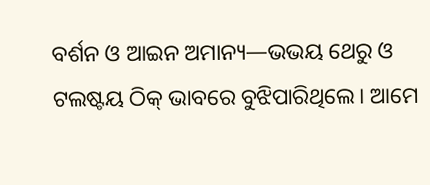ବର୍ଶନ ଓ ଆଇନ ଅମାନ୍ୟ—ଭଭୟ ଥେରୁ ଓ ଟଲଷ୍ଟୟ ଠିକ୍ ଭାବରେ ବୁଝିପାରିଥିଲେ। ଆମେ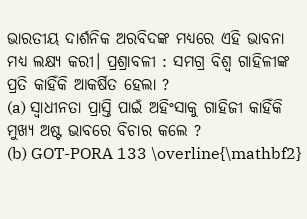ଭାରତୀୟ ଦାର୍ଶନିକ ଅରବିଦଙ୍କ ମଧ୍ୟରେ ଏହି ଭାବନା ମଧ୍ୟ ଲକ୍ଷ୍ୟ କରୀ। ପ୍ରଶ୍ରାବଳୀ : ସମଗ୍ର ବିଶ୍ୱ ଗାହିଳୀଙ୍କ ପ୍ରତି କାହିଁକି ଆକର୍ଷିତ ହେଲା ?
(a) ସ୍ୱାଧୀନତା ପ୍ରାସ୍ତି ପାଇଁ ଅହିଂସାକୁ ଗାହିଜୀ କାହିଁକି ମୁଖ୍ୟ ଅଷ୍ଟ ଭାବରେ ବିଚାର କଲେ ?
(b) GOT-PORA 133 \overline{\mathbf2}